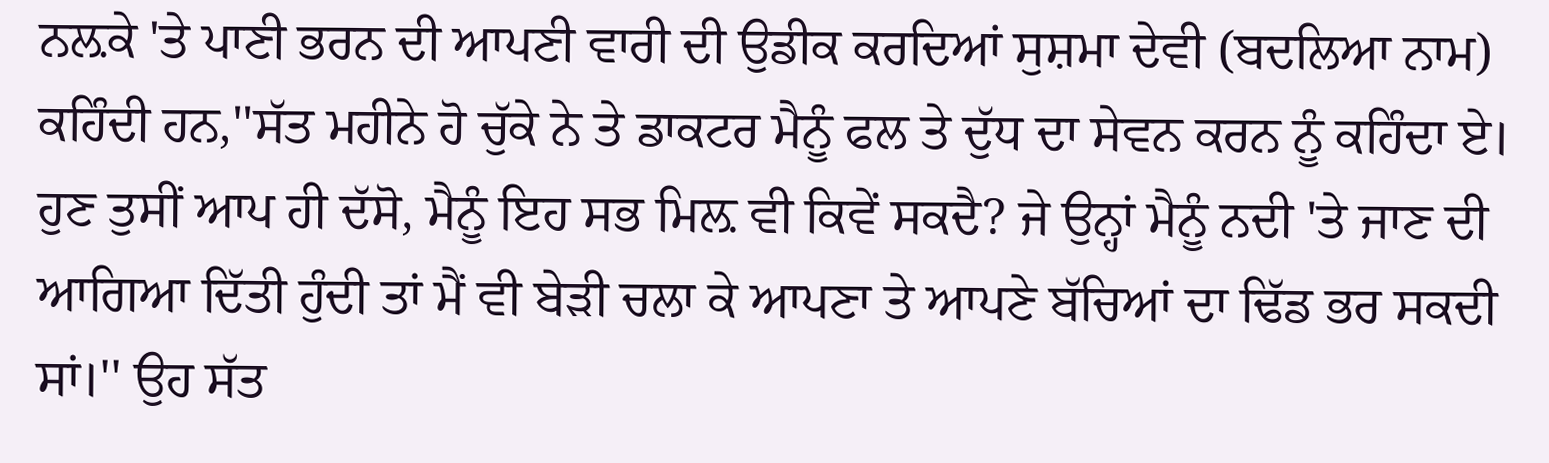ਨਲ਼ਕੇ 'ਤੇ ਪਾਣੀ ਭਰਨ ਦੀ ਆਪਣੀ ਵਾਰੀ ਦੀ ਉਡੀਕ ਕਰਦਿਆਂ ਸੁਸ਼ਮਾ ਦੇਵੀ (ਬਦਲਿਆ ਨਾਮ) ਕਹਿੰਦੀ ਹਨ,''ਸੱਤ ਮਹੀਨੇ ਹੋ ਚੁੱਕੇ ਨੇ ਤੇ ਡਾਕਟਰ ਮੈਨੂੰ ਫਲ ਤੇ ਦੁੱਧ ਦਾ ਸੇਵਨ ਕਰਨ ਨੂੰ ਕਹਿੰਦਾ ਏ। ਹੁਣ ਤੁਸੀਂ ਆਪ ਹੀ ਦੱਸੋ, ਮੈਨੂੰ ਇਹ ਸਭ ਮਿਲ਼ ਵੀ ਕਿਵੇਂ ਸਕਦੈ? ਜੇ ਉਨ੍ਹਾਂ ਮੈਨੂੰ ਨਦੀ 'ਤੇ ਜਾਣ ਦੀ ਆਗਿਆ ਦਿੱਤੀ ਹੁੰਦੀ ਤਾਂ ਮੈਂ ਵੀ ਬੇੜੀ ਚਲਾ ਕੇ ਆਪਣਾ ਤੇ ਆਪਣੇ ਬੱਚਿਆਂ ਦਾ ਢਿੱਡ ਭਰ ਸਕਦੀ ਸਾਂ।'' ਉਹ ਸੱਤ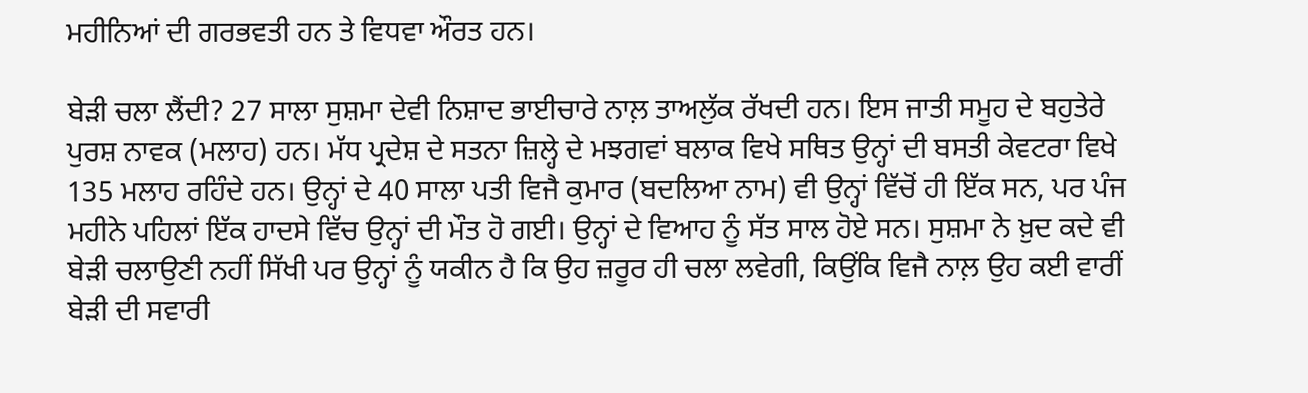ਮਹੀਨਿਆਂ ਦੀ ਗਰਭਵਤੀ ਹਨ ਤੇ ਵਿਧਵਾ ਔਰਤ ਹਨ।

ਬੇੜੀ ਚਲਾ ਲੈਂਦੀ? 27 ਸਾਲਾ ਸੁਸ਼ਮਾ ਦੇਵੀ ਨਿਸ਼ਾਦ ਭਾਈਚਾਰੇ ਨਾਲ਼ ਤਾਅਲੁੱਕ ਰੱਖਦੀ ਹਨ। ਇਸ ਜਾਤੀ ਸਮੂਹ ਦੇ ਬਹੁਤੇਰੇ ਪੁਰਸ਼ ਨਾਵਕ (ਮਲਾਹ) ਹਨ। ਮੱਧ ਪ੍ਰਦੇਸ਼ ਦੇ ਸਤਨਾ ਜ਼ਿਲ੍ਹੇ ਦੇ ਮਝਗਵਾਂ ਬਲਾਕ ਵਿਖੇ ਸਥਿਤ ਉਨ੍ਹਾਂ ਦੀ ਬਸਤੀ ਕੇਵਟਰਾ ਵਿਖੇ 135 ਮਲਾਹ ਰਹਿੰਦੇ ਹਨ। ਉਨ੍ਹਾਂ ਦੇ 40 ਸਾਲਾ ਪਤੀ ਵਿਜੈ ਕੁਮਾਰ (ਬਦਲਿਆ ਨਾਮ) ਵੀ ਉਨ੍ਹਾਂ ਵਿੱਚੋਂ ਹੀ ਇੱਕ ਸਨ, ਪਰ ਪੰਜ ਮਹੀਨੇ ਪਹਿਲਾਂ ਇੱਕ ਹਾਦਸੇ ਵਿੱਚ ਉਨ੍ਹਾਂ ਦੀ ਮੌਤ ਹੋ ਗਈ। ਉਨ੍ਹਾਂ ਦੇ ਵਿਆਹ ਨੂੰ ਸੱਤ ਸਾਲ ਹੋਏ ਸਨ। ਸੁਸ਼ਮਾ ਨੇ ਖ਼ੁਦ ਕਦੇ ਵੀ ਬੇੜੀ ਚਲਾਉਣੀ ਨਹੀਂ ਸਿੱਖੀ ਪਰ ਉਨ੍ਹਾਂ ਨੂੰ ਯਕੀਨ ਹੈ ਕਿ ਉਹ ਜ਼ਰੂਰ ਹੀ ਚਲਾ ਲਵੇਗੀ, ਕਿਉਂਕਿ ਵਿਜੈ ਨਾਲ਼ ਉਹ ਕਈ ਵਾਰੀਂ ਬੇੜੀ ਦੀ ਸਵਾਰੀ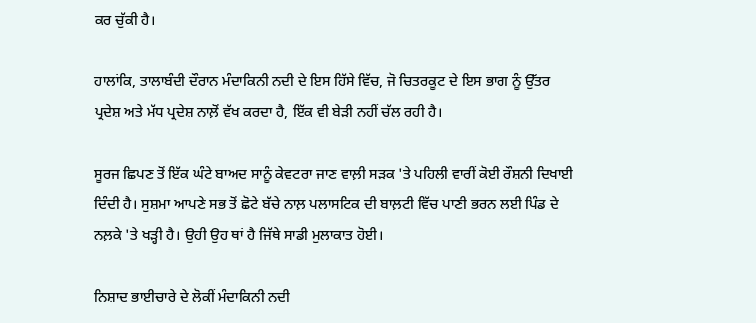ਕਰ ਚੁੱਕੀ ਹੈ।

ਹਾਲਾਂਕਿ, ਤਾਲਾਬੰਦੀ ਦੌਰਾਨ ਮੰਦਾਕਿਨੀ ਨਦੀ ਦੇ ਇਸ ਹਿੱਸੇ ਵਿੱਚ, ਜੋ ਚਿਤਰਕੂਟ ਦੇ ਇਸ ਭਾਗ ਨੂੰ ਉੱਤਰ ਪ੍ਰਦੇਸ਼ ਅਤੇ ਮੱਧ ਪ੍ਰਦੇਸ਼ ਨਾਲ਼ੋਂ ਵੱਖ ਕਰਦਾ ਹੈ, ਇੱਕ ਵੀ ਬੇੜੀ ਨਹੀਂ ਚੱਲ ਰਹੀ ਹੈ।

ਸੂਰਜ ਛਿਪਣ ਤੋਂ ਇੱਕ ਘੰਟੇ ਬਾਅਦ ਸਾਨੂੰ ਕੇਵਟਰਾ ਜਾਣ ਵਾਲ਼ੀ ਸੜਕ 'ਤੇ ਪਹਿਲੀ ਵਾਰੀਂ ਕੋਈ ਰੌਸ਼ਨੀ ਦਿਖਾਈ ਦਿੰਦੀ ਹੈ। ਸੁਸ਼ਮਾ ਆਪਣੇ ਸਭ ਤੋਂ ਛੋਟੇ ਬੱਚੇ ਨਾਲ਼ ਪਲਾਸਟਿਕ ਦੀ ਬਾਲ਼ਟੀ ਵਿੱਚ ਪਾਣੀ ਭਰਨ ਲਈ ਪਿੰਡ ਦੇ ਨਲ਼ਕੇ 'ਤੇ ਖੜ੍ਹੀ ਹੈ। ਉਹੀ ਉਹ ਥਾਂ ਹੈ ਜਿੱਥੇ ਸਾਡੀ ਮੁਲਾਕਾਤ ਹੋਈ।

ਨਿਸ਼ਾਦ ਭਾਈਚਾਰੇ ਦੇ ਲੋਕੀਂ ਮੰਦਾਕਿਨੀ ਨਦੀ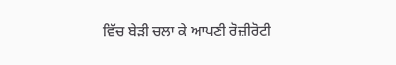ਵਿੱਚ ਬੇੜੀ ਚਲਾ ਕੇ ਆਪਣੀ ਰੋਜ਼ੀਰੋਟੀ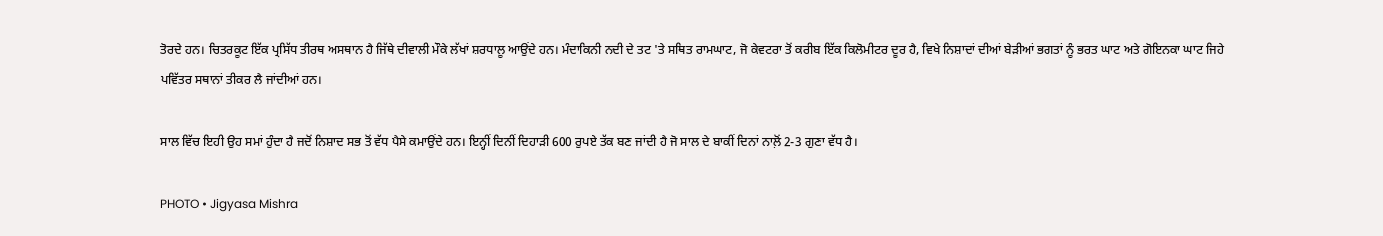ਤੋਰਦੇ ਹਨ। ਚਿਤਰਕੂਟ ਇੱਕ ਪ੍ਰਸਿੱਧ ਤੀਰਥ ਅਸਥਾਨ ਹੈ ਜਿੱਥੇ ਦੀਵਾਲੀ ਮੌਕੇ ਲੱਖਾਂ ਸ਼ਰਧਾਲੂ ਆਉਂਦੇ ਹਨ। ਮੰਦਾਕਿਨੀ ਨਦੀ ਦੇ ਤਟ 'ਤੇ ਸਥਿਤ ਰਾਮਘਾਟ, ਜੋ ਕੇਵਟਰਾ ਤੋਂ ਕਰੀਬ ਇੱਕ ਕਿਲੋਮੀਟਰ ਦੂਰ ਹੈ, ਵਿਖੇ ਨਿਸ਼ਾਦਾਂ ਦੀਆਂ ਬੇੜੀਆਂ ਭਗਤਾਂ ਨੂੰ ਭਰਤ ਘਾਟ ਅਤੇ ਗੋਇਨਕਾ ਘਾਟ ਜਿਹੇ ਪਵਿੱਤਰ ਸਥਾਨਾਂ ਤੀਕਰ ਲੈ ਜਾਂਦੀਆਂ ਹਨ।

ਸਾਲ ਵਿੱਚ ਇਹੀ ਉਹ ਸਮਾਂ ਹੁੰਦਾ ਹੈ ਜਦੋਂ ਨਿਸ਼ਾਦ ਸਭ ਤੋਂ ਵੱਧ ਪੈਸੇ ਕਮਾਉਂਦੇ ਹਨ। ਇਨ੍ਹੀਂ ਦਿਨੀਂ ਦਿਹਾੜੀ 600 ਰੁਪਏ ਤੱਕ ਬਣ ਜਾਂਦੀ ਹੈ ਜੋ ਸਾਲ ਦੇ ਬਾਕੀਂ ਦਿਨਾਂ ਨਾਲ਼ੋਂ 2-3 ਗੁਣਾ ਵੱਧ ਹੈ।

PHOTO • Jigyasa Mishra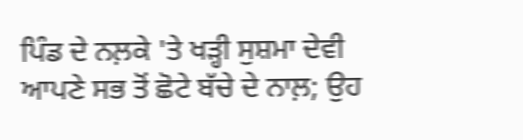ਪਿੰਡ ਦੇ ਨਲ਼ਕੇ 'ਤੇ ਖੜ੍ਹੀ ਸੁਸ਼ਮਾ ਦੇਵੀ ਆਪਣੇ ਸਭ ਤੋਂ ਛੋਟੇ ਬੱਚੇ ਦੇ ਨਾਲ਼; ਉਹ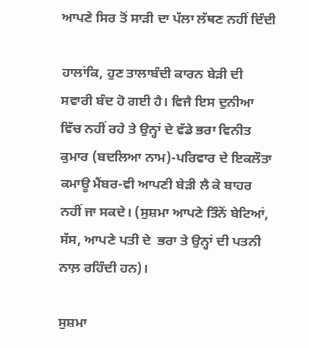ਆਪਣੇ ਸਿਰ ਤੋਂ ਸਾੜੀ ਦਾ ਪੱਲਾ ਲੱਥਣ ਨਹੀਂ ਦਿੰਦੀ

ਹਾਲਾਂਕਿ, ਹੁਣ ਤਾਲਾਬੰਦੀ ਕਾਰਨ ਬੇੜੀ ਦੀ ਸਵਾਰੀ ਬੰਦ ਹੋ ਗਈ ਹੈ। ਵਿਜੈ ਇਸ ਦੁਨੀਆ ਵਿੱਚ ਨਹੀਂ ਰਹੇ ਤੇ ਉਨ੍ਹਾਂ ਦੇ ਵੱਡੇ ਭਰਾ ਵਿਨੀਤ ਕੁਮਾਰ (ਬਦਲਿਆ ਨਾਮ)-ਪਰਿਵਾਰ ਦੇ ਇਕਲੌਤਾ ਕਮਾਊ ਮੈਂਬਰ-ਵੀ ਆਪਣੀ ਬੇੜੀ ਲੈ ਕੇ ਬਾਹਰ ਨਹੀਂ ਜਾ ਸਕਦੇ। (ਸੁਸ਼ਮਾ ਆਪਣੇ ਤਿੰਨੋਂ ਬੇਟਿਆਂ, ਸੱਸ, ਆਪਣੇ ਪਤੀ ਦੇ  ਭਰਾ ਤੇ ਉਨ੍ਹਾਂ ਦੀ ਪਤਨੀ ਨਾਲ਼ ਰਹਿੰਦੀ ਹਨ)।

ਸੁਸ਼ਮਾ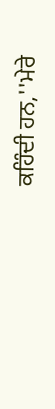ਕਹਿੰਦੀ ਹਨ,''ਮੇਰੇ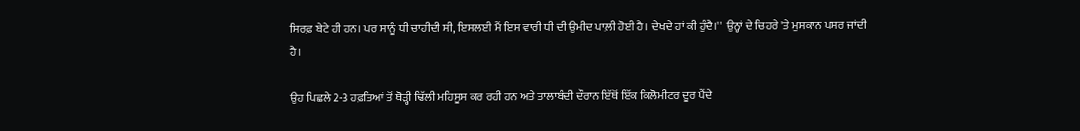ਸਿਰਫ਼ ਬੇਟੇ ਹੀ ਹਨ। ਪਰ ਸਾਨੂੰ ਧੀ ਚਾਹੀਦੀ ਸੀ, ਇਸਲਈ ਮੈਂ ਇਸ ਵਾਰੀ ਧੀ ਦੀ ਉਮੀਦ ਪਾਲ਼ੀ ਹੋਈ ਹੈ। ਦੇਖਦੇ ਹਾਂ ਕੀ ਹੁੰਦੈ।''  ਉਨ੍ਹਾਂ ਦੇ ਚਿਹਰੇ 'ਤੇ ਮੁਸਕਾਨ ਪਸਰ ਜਾਂਦੀ ਹੈ।

ਉਹ ਪਿਛਲੇ 2-3 ਹਫ਼ਤਿਆਂ ਤੋਂ ਥੋੜ੍ਹੀ ਢਿੱਲੀ ਮਹਿਸੂਸ ਕਰ ਰਹੀ ਹਨ ਅਤੇ ਤਾਲਾਬੰਦੀ ਦੌਰਾਨ ਇੱਥੋਂ ਇੱਕ ਕਿਲੋਮੀਟਰ ਦੂਰ ਪੈਂਦੇ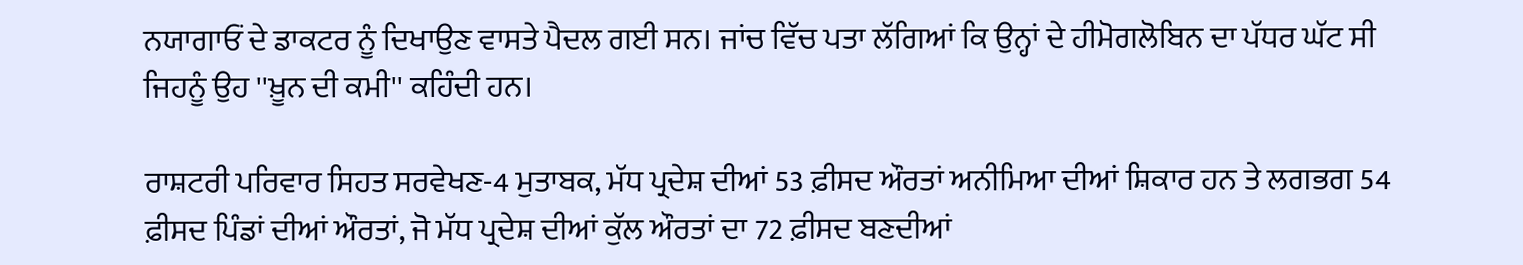ਨਯਾਗਾਓਂ ਦੇ ਡਾਕਟਰ ਨੂੰ ਦਿਖਾਉਣ ਵਾਸਤੇ ਪੈਦਲ ਗਈ ਸਨ। ਜਾਂਚ ਵਿੱਚ ਪਤਾ ਲੱਗਿਆਂ ਕਿ ਉਨ੍ਹਾਂ ਦੇ ਹੀਮੋਗਲੋਬਿਨ ਦਾ ਪੱਧਰ ਘੱਟ ਸੀ ਜਿਹਨੂੰ ਉਹ ''ਖ਼ੂਨ ਦੀ ਕਮੀ'' ਕਹਿੰਦੀ ਹਨ।

ਰਾਸ਼ਟਰੀ ਪਰਿਵਾਰ ਸਿਹਤ ਸਰਵੇਖਣ-4 ਮੁਤਾਬਕ, ਮੱਧ ਪ੍ਰਦੇਸ਼ ਦੀਆਂ 53 ਫ਼ੀਸਦ ਔਰਤਾਂ ਅਨੀਮਿਆ ਦੀਆਂ ਸ਼ਿਕਾਰ ਹਨ ਤੇ ਲਗਭਗ 54 ਫ਼ੀਸਦ ਪਿੰਡਾਂ ਦੀਆਂ ਔਰਤਾਂ, ਜੋ ਮੱਧ ਪ੍ਰਦੇਸ਼ ਦੀਆਂ ਕੁੱਲ ਔਰਤਾਂ ਦਾ 72 ਫ਼ੀਸਦ ਬਣਦੀਆਂ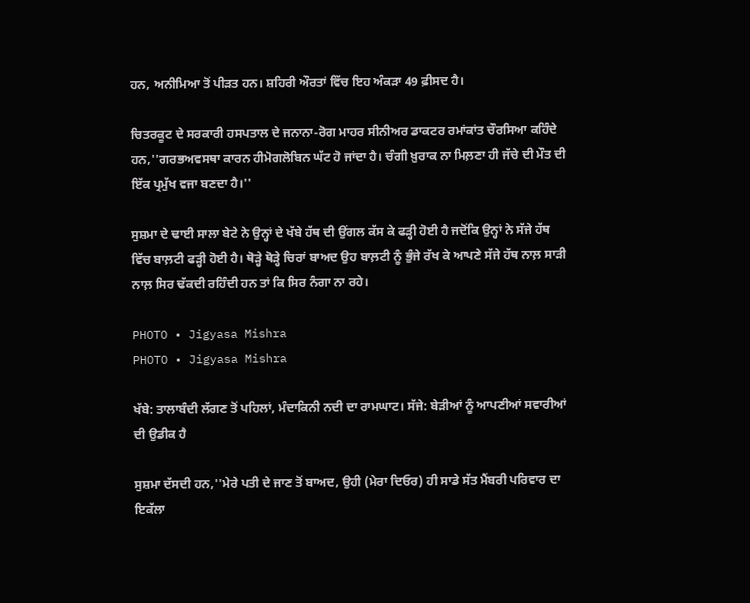ਹਨ, ਅਨੀਮਿਆ ਤੋਂ ਪੀੜਤ ਹਨ। ਸ਼ਹਿਰੀ ਔਰਤਾਂ ਵਿੱਚ ਇਹ ਅੰਕੜਾ 49 ਫ਼ੀਸਦ ਹੈ।

ਚਿਤਰਕੂਟ ਦੇ ਸਰਕਾਰੀ ਹਸਪਤਾਲ ਦੇ ਜਨਾਨਾ-ਰੋਗ ਮਾਹਰ ਸੀਨੀਅਰ ਡਾਕਟਰ ਰਮਾਂਕਾਂਤ ਚੌਰਸਿਆ ਕਹਿੰਦੇ ਹਨ,''ਗਰਭਅਵਸਥਾ ਕਾਰਨ ਹੀਮੋਗਲੋਬਿਨ ਘੱਟ ਹੋ ਜਾਂਦਾ ਹੈ। ਚੰਗੀ ਖ਼ੁਰਾਕ ਨਾ ਮਿਲ਼ਣਾ ਹੀ ਜੱਚੇ ਦੀ ਮੌਤ ਦੀ ਇੱਕ ਪ੍ਰਮੁੱਖ ਵਜਾ ਬਣਦਾ ਹੈ।''

ਸੁਸ਼ਮਾ ਦੇ ਢਾਈ ਸਾਲਾ ਬੇਟੇ ਨੇ ਉਨ੍ਹਾਂ ਦੇ ਖੱਬੇ ਹੱਥ ਦੀ ਉਂਗਲ ਕੱਸ ਕੇ ਫੜ੍ਹੀ ਹੋਈ ਹੈ ਜਦੋਂਕਿ ਉਨ੍ਹਾਂ ਨੇ ਸੱਜੇ ਹੱਥ ਵਿੱਚ ਬਾਲ਼ਟੀ ਫੜ੍ਹੀ ਹੋਈ ਹੈ। ਥੋੜ੍ਹੇ ਥੋੜ੍ਹੇ ਚਿਰਾਂ ਬਾਅਦ ਉਹ ਬਾਲ਼ਟੀ ਨੂੰ ਭੁੰਜੇ ਰੱਖ ਕੇ ਆਪਣੇ ਸੱਜੇ ਹੱਥ ਨਾਲ਼ ਸਾੜੀ ਨਾਲ਼ ਸਿਰ ਢੱਕਦੀ ਰਹਿੰਦੀ ਹਨ ਤਾਂ ਕਿ ਸਿਰ ਨੰਗਾ ਨਾ ਰਹੇ।

PHOTO • Jigyasa Mishra
PHOTO • Jigyasa Mishra

ਖੱਬੇ: ਤਾਲਾਬੰਦੀ ਲੱਗਣ ਤੋਂ ਪਹਿਲਾਂ, ਮੰਦਾਕਿਨੀ ਨਦੀ ਦਾ ਰਾਮਘਾਟ। ਸੱਜੇ: ਬੇੜੀਆਂ ਨੂੰ ਆਪਣੀਆਂ ਸਵਾਰੀਆਂ ਦੀ ਉਡੀਕ ਹੈ

ਸੁਸ਼ਮਾ ਦੱਸਦੀ ਹਨ,''ਮੇਰੇ ਪਤੀ ਦੇ ਜਾਣ ਤੋਂ ਬਾਅਦ, ਉਹੀ (ਮੇਰਾ ਦਿਓਰ) ਹੀ ਸਾਡੇ ਸੱਤ ਮੈਂਬਰੀ ਪਰਿਵਾਰ ਦਾ ਇਕੱਲਾ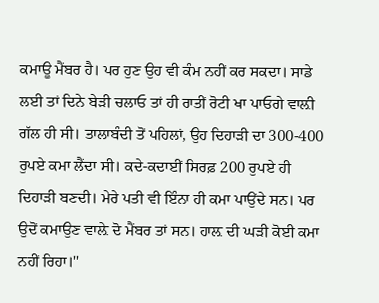ਕਮਾਊ ਮੈਂਬਰ ਹੈ। ਪਰ ਹੁਣ ਉਹ ਵੀ ਕੰਮ ਨਹੀਂ ਕਰ ਸਕਦਾ। ਸਾਡੇ ਲਈ ਤਾਂ ਦਿਨੇ ਬੇੜੀ ਚਲਾਓ ਤਾਂ ਹੀ ਰਾਤੀਂ ਰੋਟੀ ਖਾ ਪਾਓਗੇ ਵਾਲ਼ੀ ਗੱਲ ਹੀ ਸੀ। ਤਾਲਾਬੰਦੀ ਤੋਂ ਪਹਿਲਾਂ, ਉਹ ਦਿਹਾੜੀ ਦਾ 300-400 ਰੁਪਏ ਕਮਾ ਲੈਂਦਾ ਸੀ। ਕਦੇ-ਕਦਾਈਂ ਸਿਰਫ਼ 200 ਰੁਪਏ ਹੀ ਦਿਹਾੜੀ ਬਣਦੀ। ਮੇਰੇ ਪਤੀ ਵੀ ਇੰਨਾ ਹੀ ਕਮਾ ਪਾਉਂਦੇ ਸਨ। ਪਰ ਉਦੋਂ ਕਮਾਉਣ ਵਾਲ਼ੇ ਦੋ ਮੈਂਬਰ ਤਾਂ ਸਨ। ਹਾਲ਼ ਦੀ ਘੜੀ ਕੋਈ ਕਮਾ ਨਹੀਂ ਰਿਹਾ।''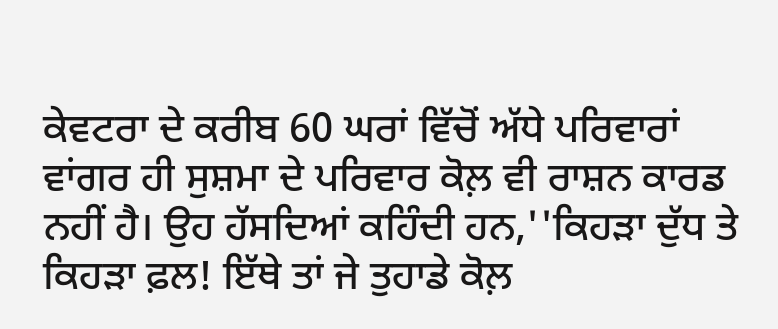ਕੇਵਟਰਾ ਦੇ ਕਰੀਬ 60 ਘਰਾਂ ਵਿੱਚੋਂ ਅੱਧੇ ਪਰਿਵਾਰਾਂ ਵਾਂਗਰ ਹੀ ਸੁਸ਼ਮਾ ਦੇ ਪਰਿਵਾਰ ਕੋਲ਼ ਵੀ ਰਾਸ਼ਨ ਕਾਰਡ ਨਹੀਂ ਹੈ। ਉਹ ਹੱਸਦਿਆਂ ਕਹਿੰਦੀ ਹਨ,''ਕਿਹੜਾ ਦੁੱਧ ਤੇ ਕਿਹੜਾ ਫ਼ਲ! ਇੱਥੇ ਤਾਂ ਜੇ ਤੁਹਾਡੇ ਕੋਲ਼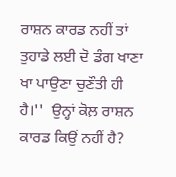ਰਾਸ਼ਨ ਕਾਰਡ ਨਹੀਂ ਤਾਂ ਤੁਹਾਡੇ ਲਈ ਦੋ ਡੰਗ ਖਾਣਾ ਖਾ ਪਾਉਣਾ ਚੁਣੌਤੀ ਹੀ ਹੈ।''  ਉਨ੍ਹਾਂ ਕੋਲ਼ ਰਾਸ਼ਨ ਕਾਰਡ ਕਿਉਂ ਨਹੀਂ ਹੈ?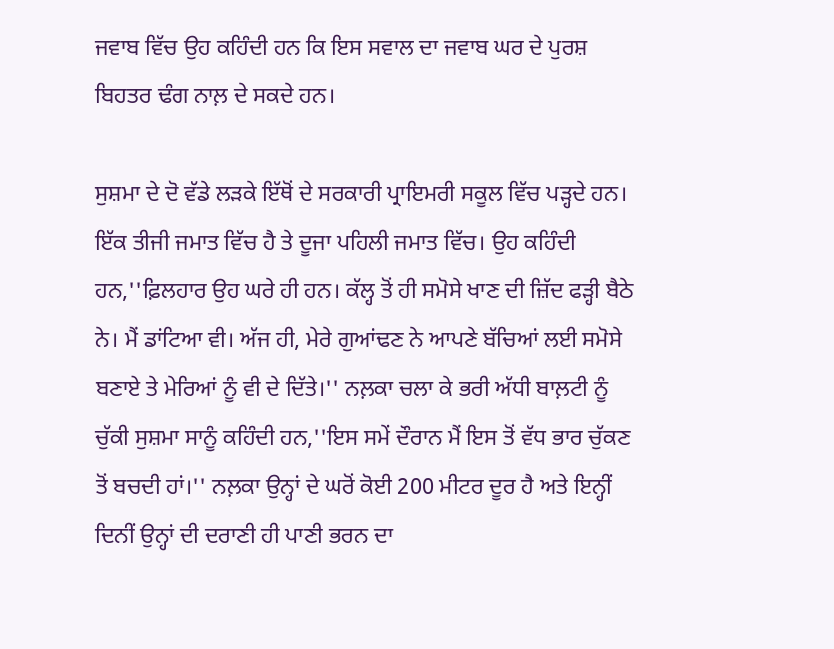ਜਵਾਬ ਵਿੱਚ ਉਹ ਕਹਿੰਦੀ ਹਨ ਕਿ ਇਸ ਸਵਾਲ ਦਾ ਜਵਾਬ ਘਰ ਦੇ ਪੁਰਸ਼ ਬਿਹਤਰ ਢੰਗ ਨਾਲ਼ ਦੇ ਸਕਦੇ ਹਨ।

ਸੁਸ਼ਮਾ ਦੇ ਦੋ ਵੱਡੇ ਲੜਕੇ ਇੱਥੋਂ ਦੇ ਸਰਕਾਰੀ ਪ੍ਰਾਇਮਰੀ ਸਕੂਲ ਵਿੱਚ ਪੜ੍ਹਦੇ ਹਨ। ਇੱਕ ਤੀਜੀ ਜਮਾਤ ਵਿੱਚ ਹੈ ਤੇ ਦੂਜਾ ਪਹਿਲੀ ਜਮਾਤ ਵਿੱਚ। ਉਹ ਕਹਿੰਦੀ ਹਨ,''ਫ਼ਿਲਹਾਰ ਉਹ ਘਰੇ ਹੀ ਹਨ। ਕੱਲ੍ਹ ਤੋਂ ਹੀ ਸਮੋਸੇ ਖਾਣ ਦੀ ਜ਼ਿੱਦ ਫੜ੍ਹੀ ਬੈਠੇ ਨੇ। ਮੈਂ ਡਾਂਟਿਆ ਵੀ। ਅੱਜ ਹੀ, ਮੇਰੇ ਗੁਆਂਢਣ ਨੇ ਆਪਣੇ ਬੱਚਿਆਂ ਲਈ ਸਮੋਸੇ ਬਣਾਏ ਤੇ ਮੇਰਿਆਂ ਨੂੰ ਵੀ ਦੇ ਦਿੱਤੇ।'' ਨਲ਼ਕਾ ਚਲਾ ਕੇ ਭਰੀ ਅੱਧੀ ਬਾਲ਼ਟੀ ਨੂੰ ਚੁੱਕੀ ਸੁਸ਼ਮਾ ਸਾਨੂੰ ਕਹਿੰਦੀ ਹਨ,''ਇਸ ਸਮੇਂ ਦੌਰਾਨ ਮੈਂ ਇਸ ਤੋਂ ਵੱਧ ਭਾਰ ਚੁੱਕਣ ਤੋਂ ਬਚਦੀ ਹਾਂ।'' ਨਲ਼ਕਾ ਉਨ੍ਹਾਂ ਦੇ ਘਰੋਂ ਕੋਈ 200 ਮੀਟਰ ਦੂਰ ਹੈ ਅਤੇ ਇਨ੍ਹੀਂ ਦਿਨੀਂ ਉਨ੍ਹਾਂ ਦੀ ਦਰਾਣੀ ਹੀ ਪਾਣੀ ਭਰਨ ਦਾ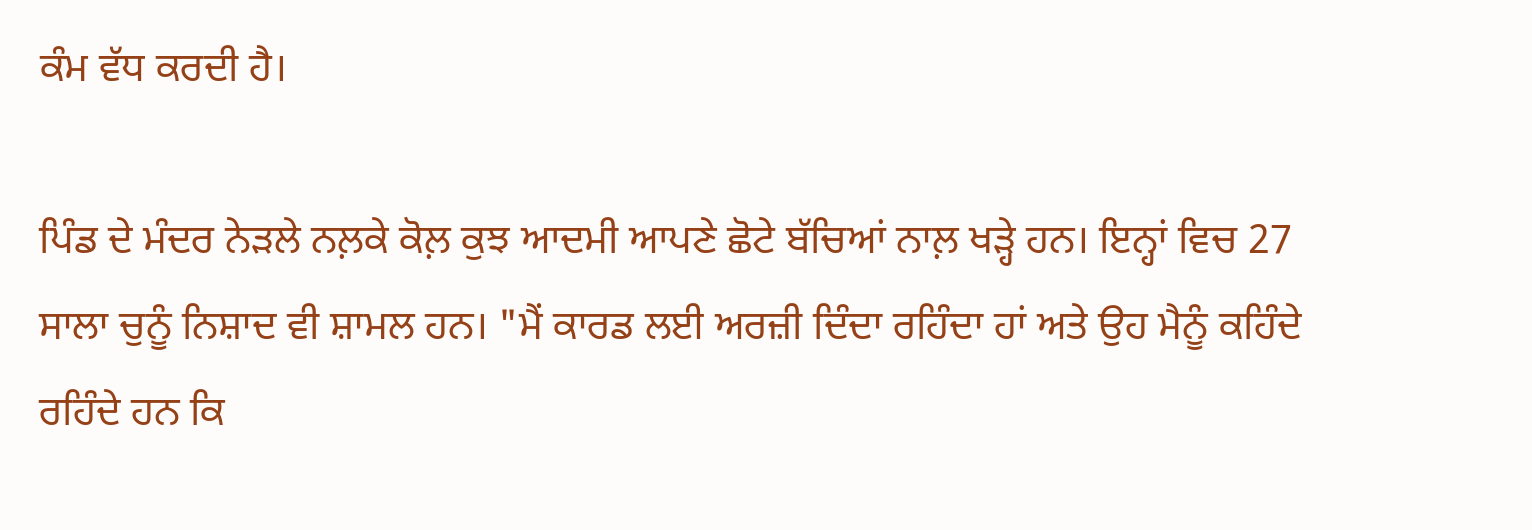ਕੰਮ ਵੱਧ ਕਰਦੀ ਹੈ।

ਪਿੰਡ ਦੇ ਮੰਦਰ ਨੇੜਲੇ ਨਲ਼ਕੇ ਕੋਲ਼ ਕੁਝ ਆਦਮੀ ਆਪਣੇ ਛੋਟੇ ਬੱਚਿਆਂ ਨਾਲ਼ ਖੜ੍ਹੇ ਹਨ। ਇਨ੍ਹਾਂ ਵਿਚ 27 ਸਾਲਾ ਚੁਨੂੰ ਨਿਸ਼ਾਦ ਵੀ ਸ਼ਾਮਲ ਹਨ। "ਮੈਂ ਕਾਰਡ ਲਈ ਅਰਜ਼ੀ ਦਿੰਦਾ ਰਹਿੰਦਾ ਹਾਂ ਅਤੇ ਉਹ ਮੈਨੂੰ ਕਹਿੰਦੇ ਰਹਿੰਦੇ ਹਨ ਕਿ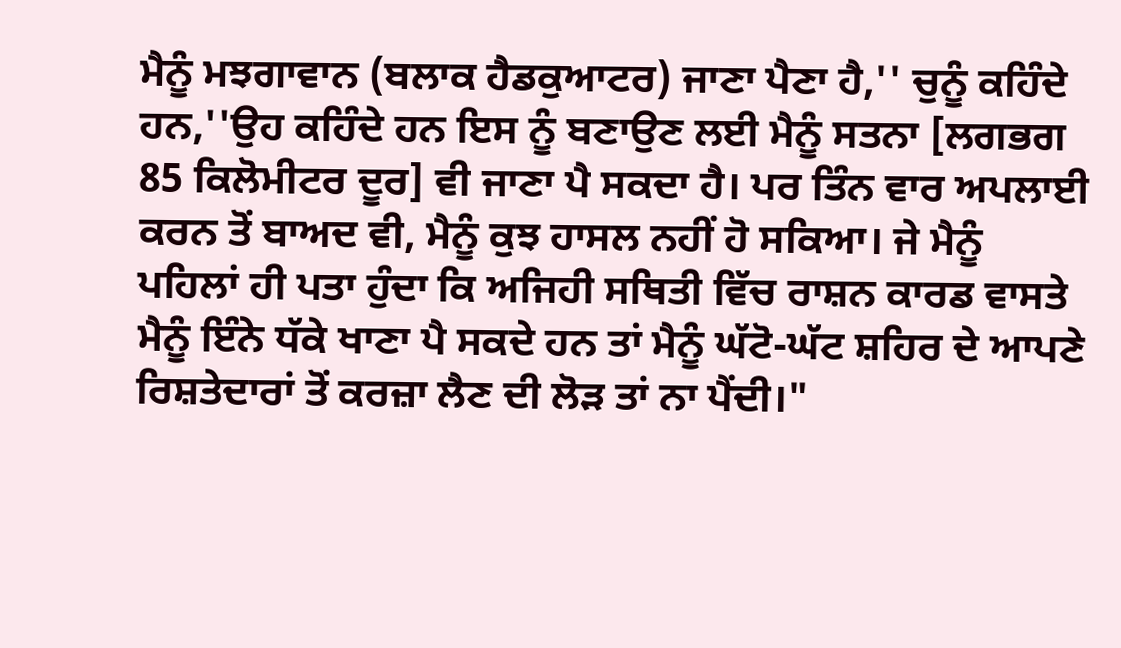ਮੈਨੂੰ ਮਝਗਾਵਾਨ (ਬਲਾਕ ਹੈਡਕੁਆਟਰ) ਜਾਣਾ ਪੈਣਾ ਹੈ,'' ਚੁਨੂੰ ਕਹਿੰਦੇ ਹਨ,''ਉਹ ਕਹਿੰਦੇ ਹਨ ਇਸ ਨੂੰ ਬਣਾਉਣ ਲਈ ਮੈਨੂੰ ਸਤਨਾ [ਲਗਭਗ 85 ਕਿਲੋਮੀਟਰ ਦੂਰ] ਵੀ ਜਾਣਾ ਪੈ ਸਕਦਾ ਹੈ। ਪਰ ਤਿੰਨ ਵਾਰ ਅਪਲਾਈ ਕਰਨ ਤੋਂ ਬਾਅਦ ਵੀ, ਮੈਨੂੰ ਕੁਝ ਹਾਸਲ ਨਹੀਂ ਹੋ ਸਕਿਆ। ਜੇ ਮੈਨੂੰ ਪਹਿਲਾਂ ਹੀ ਪਤਾ ਹੁੰਦਾ ਕਿ ਅਜਿਹੀ ਸਥਿਤੀ ਵਿੱਚ ਰਾਸ਼ਨ ਕਾਰਡ ਵਾਸਤੇ ਮੈਨੂੰ ਇੰਨੇ ਧੱਕੇ ਖਾਣਾ ਪੈ ਸਕਦੇ ਹਨ ਤਾਂ ਮੈਨੂੰ ਘੱਟੋ-ਘੱਟ ਸ਼ਹਿਰ ਦੇ ਆਪਣੇ ਰਿਸ਼ਤੇਦਾਰਾਂ ਤੋਂ ਕਰਜ਼ਾ ਲੈਣ ਦੀ ਲੋੜ ਤਾਂ ਨਾ ਪੈਂਦੀ।"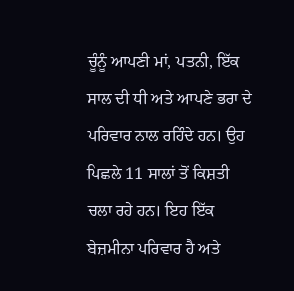ਚੂੰਨੂੰ ਆਪਣੀ ਮਾਂ, ਪਤਨੀ, ਇੱਕ ਸਾਲ ਦੀ ਧੀ ਅਤੇ ਆਪਣੇ ਭਰਾ ਦੇ ਪਰਿਵਾਰ ਨਾਲ ਰਹਿੰਦੇ ਹਨ। ਉਹ ਪਿਛਲੇ 11 ਸਾਲਾਂ ਤੋਂ ਕਿਸ਼ਤੀ ਚਲਾ ਰਹੇ ਹਨ। ਇਹ ਇੱਕ ਬੇਜ਼ਮੀਨਾ ਪਰਿਵਾਰ ਹੈ ਅਤੇ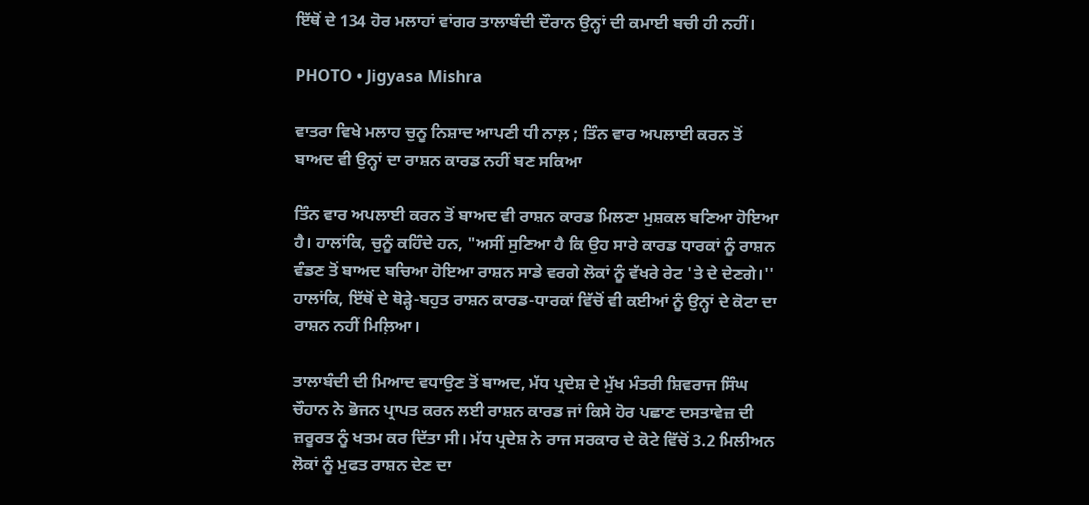ਇੱਥੋਂ ਦੇ 134 ਹੋਰ ਮਲਾਹਾਂ ਵਾਂਗਰ ਤਾਲਾਬੰਦੀ ਦੌਰਾਨ ਉਨ੍ਹਾਂ ਦੀ ਕਮਾਈ ਬਚੀ ਹੀ ਨਹੀਂ।

PHOTO • Jigyasa Mishra

ਵਾਤਰਾ ਵਿਖੇ ਮਲਾਹ ਚੁਨੂ ਨਿਸ਼ਾਦ ਆਪਣੀ ਧੀ ਨਾਲ਼ ; ਤਿੰਨ ਵਾਰ ਅਪਲਾਈ ਕਰਨ ਤੋਂ ਬਾਅਦ ਵੀ ਉਨ੍ਹਾਂ ਦਾ ਰਾਸ਼ਨ ਕਾਰਡ ਨਹੀਂ ਬਣ ਸਕਿਆ

ਤਿੰਨ ਵਾਰ ਅਪਲਾਈ ਕਰਨ ਤੋਂ ਬਾਅਦ ਵੀ ਰਾਸ਼ਨ ਕਾਰਡ ਮਿਲਣਾ ਮੁਸ਼ਕਲ ਬਣਿਆ ਹੋਇਆ ਹੈ। ਹਾਲਾਂਕਿ, ਚੁਨੂੰ ਕਹਿੰਦੇ ਹਨ, "ਅਸੀਂ ਸੁਣਿਆ ਹੈ ਕਿ ਉਹ ਸਾਰੇ ਕਾਰਡ ਧਾਰਕਾਂ ਨੂੰ ਰਾਸ਼ਨ ਵੰਡਣ ਤੋਂ ਬਾਅਦ ਬਚਿਆ ਹੋਇਆ ਰਾਸ਼ਨ ਸਾਡੇ ਵਰਗੇ ਲੋਕਾਂ ਨੂੰ ਵੱਖਰੇ ਰੇਟ 'ਤੇ ਦੇ ਦੇਣਗੇ।'' ਹਾਲਾਂਕਿ, ਇੱਥੋਂ ਦੇ ਥੋੜ੍ਹੇ-ਬਹੁਤ ਰਾਸ਼ਨ ਕਾਰਡ-ਧਾਰਕਾਂ ਵਿੱਚੋਂ ਵੀ ਕਈਆਂ ਨੂੰ ਉਨ੍ਹਾਂ ਦੇ ਕੋਟਾ ਦਾ ਰਾਸ਼ਨ ਨਹੀਂ ਮਿਲ਼ਿਆ।

ਤਾਲਾਬੰਦੀ ਦੀ ਮਿਆਦ ਵਧਾਉਣ ਤੋਂ ਬਾਅਦ, ਮੱਧ ਪ੍ਰਦੇਸ਼ ਦੇ ਮੁੱਖ ਮੰਤਰੀ ਸ਼ਿਵਰਾਜ ਸਿੰਘ ਚੌਹਾਨ ਨੇ ਭੋਜਨ ਪ੍ਰਾਪਤ ਕਰਨ ਲਈ ਰਾਸ਼ਨ ਕਾਰਡ ਜਾਂ ਕਿਸੇ ਹੋਰ ਪਛਾਣ ਦਸਤਾਵੇਜ਼ ਦੀ ਜ਼ਰੂਰਤ ਨੂੰ ਖਤਮ ਕਰ ਦਿੱਤਾ ਸੀ। ਮੱਧ ਪ੍ਰਦੇਸ਼ ਨੇ ਰਾਜ ਸਰਕਾਰ ਦੇ ਕੋਟੇ ਵਿੱਚੋਂ 3.2 ਮਿਲੀਅਨ ਲੋਕਾਂ ਨੂੰ ਮੁਫਤ ਰਾਸ਼ਨ ਦੇਣ ਦਾ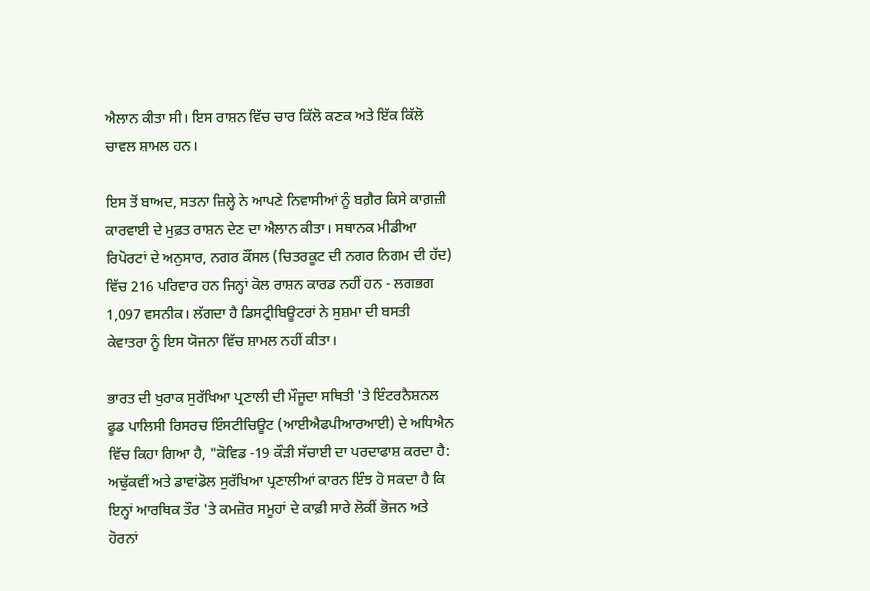ਐਲਾਨ ਕੀਤਾ ਸੀ। ਇਸ ਰਾਸ਼ਨ ਵਿੱਚ ਚਾਰ ਕਿੱਲੋ ਕਣਕ ਅਤੇ ਇੱਕ ਕਿੱਲੋ ਚਾਵਲ ਸ਼ਾਮਲ ਹਨ।

ਇਸ ਤੋਂ ਬਾਅਦ, ਸਤਨਾ ਜ਼ਿਲ੍ਹੇ ਨੇ ਆਪਣੇ ਨਿਵਾਸੀਆਂ ਨੂੰ ਬਗ਼ੈਰ ਕਿਸੇ ਕਾਗ਼ਜ਼ੀ ਕਾਰਵਾਈ ਦੇ ਮੁਫ਼ਤ ਰਾਸ਼ਨ ਦੇਣ ਦਾ ਐਲਾਨ ਕੀਤਾ। ਸਥਾਨਕ ਮੀਡੀਆ ਰਿਪੋਰਟਾਂ ਦੇ ਅਨੁਸਾਰ, ਨਗਰ ਕੌਂਸਲ (ਚਿਤਰਕੂਟ ਦੀ ਨਗਰ ਨਿਗਮ ਦੀ ਹੱਦ) ਵਿੱਚ 216 ਪਰਿਵਾਰ ਹਨ ਜਿਨ੍ਹਾਂ ਕੋਲ ਰਾਸ਼ਨ ਕਾਰਡ ਨਹੀਂ ਹਨ - ਲਗਭਗ 1,097 ਵਸਨੀਕ। ਲੱਗਦਾ ਹੈ ਡਿਸਟ੍ਰੀਬਿਊਟਰਾਂ ਨੇ ਸੁਸ਼ਮਾ ਦੀ ਬਸਤੀ ਕੇਵਾਤਰਾ ਨੂੰ ਇਸ ਯੋਜਨਾ ਵਿੱਚ ਸ਼ਾਮਲ ਨਹੀਂ ਕੀਤਾ।

ਭਾਰਤ ਦੀ ਖੁਰਾਕ ਸੁਰੱਖਿਆ ਪ੍ਰਣਾਲੀ ਦੀ ਮੌਜੂਦਾ ਸਥਿਤੀ 'ਤੇ ਇੰਟਰਨੈਸ਼ਨਲ ਫੂਡ ਪਾਲਿਸੀ ਰਿਸਰਚ ਇੰਸਟੀਚਿਊਟ (ਆਈਐਫਪੀਆਰਆਈ) ਦੇ ਅਧਿਐਨ ਵਿੱਚ ਕਿਹਾ ਗਿਆ ਹੈ, "ਕੋਵਿਡ -19 ਕੌੜੀ ਸੱਚਾਈ ਦਾ ਪਰਦਾਫਾਸ਼ ਕਰਦਾ ਹੈ: ਅਢੁੱਕਵੀਂ ਅਤੇ ਡਾਵਾਂਡੋਲ ਸੁਰੱਖਿਆ ਪ੍ਰਣਾਲੀਆਂ ਕਾਰਨ ਇੰਝ ਹੋ ਸਕਦਾ ਹੈ ਕਿ ਇਨ੍ਹਾਂ ਆਰਥਿਕ ਤੌਰ 'ਤੇ ਕਮਜ਼ੋਰ ਸਮੂਹਾਂ ਦੇ ਕਾਫ਼ੀ ਸਾਰੇ ਲੋਕੀਂ ਭੋਜਨ ਅਤੇ ਹੋਰਨਾਂ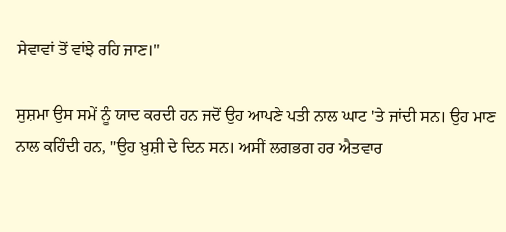ਸੇਵਾਵਾਂ ਤੋਂ ਵਾਂਝੇ ਰਹਿ ਜਾਣ।''

ਸੁਸ਼ਮਾ ਉਸ ਸਮੇਂ ਨੂੰ ਯਾਦ ਕਰਦੀ ਹਨ ਜਦੋਂ ਉਹ ਆਪਣੇ ਪਤੀ ਨਾਲ ਘਾਟ 'ਤੇ ਜਾਂਦੀ ਸਨ। ਉਹ ਮਾਣ ਨਾਲ ਕਹਿੰਦੀ ਹਨ, "ਉਹ ਖ਼ੁਸ਼ੀ ਦੇ ਦਿਨ ਸਨ। ਅਸੀਂ ਲਗਭਗ ਹਰ ਐਤਵਾਰ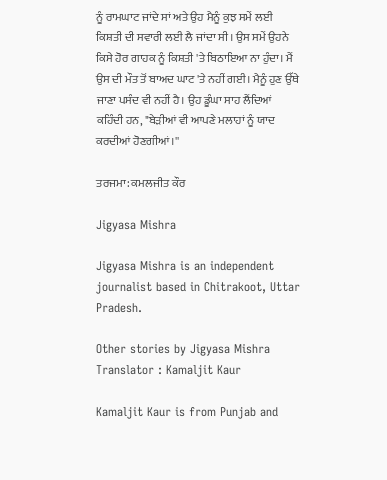ਨੂੰ ਰਾਮਘਾਟ ਜਾਂਦੇ ਸਾਂ ਅਤੇ ਉਹ ਮੈਨੂੰ ਕੁਝ ਸਮੇਂ ਲਈ ਕਿਸ਼ਤੀ ਦੀ ਸਵਾਰੀ ਲਈ ਲੈ ਜਾਂਦਾ ਸੀ। ਉਸ ਸਮੇਂ ਉਹਨੇ ਕਿਸੇ ਹੋਰ ਗਾਹਕ ਨੂੰ ਕਿਸ਼ਤੀ 'ਤੇ ਬਿਠਾਇਆ ਨਾ ਹੁੰਦਾ। ਮੈਂ ਉਸ ਦੀ ਮੌਤ ਤੋਂ ਬਾਅਦ ਘਾਟ 'ਤੇ ਨਹੀਂ ਗਈ। ਮੈਨੂੰ ਹੁਣ ਉੱਥੇ ਜਾਣਾ ਪਸੰਦ ਵੀ ਨਹੀਂ ਹੈ। ਉਹ ਡੂੰਘਾ ਸਾਹ ਲੈਂਦਿਆਂ ਕਹਿੰਦੀ ਹਨ, "ਬੇੜੀਆਂ ਵੀ ਆਪਣੇ ਮਲਾਹਾਂ ਨੂੰ ਯਾਦ ਕਰਦੀਆਂ ਹੋਣਗੀਆਂ।''

ਤਰਜਮਾ: ਕਮਲਜੀਤ ਕੌਰ

Jigyasa Mishra

Jigyasa Mishra is an independent journalist based in Chitrakoot, Uttar Pradesh.

Other stories by Jigyasa Mishra
Translator : Kamaljit Kaur

Kamaljit Kaur is from Punjab and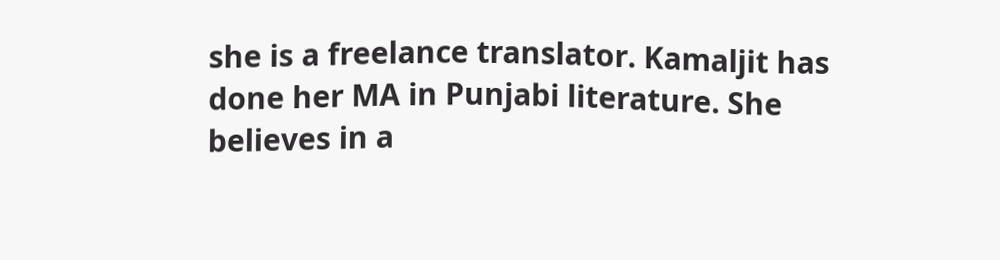she is a freelance translator. Kamaljit has done her MA in Punjabi literature. She believes in a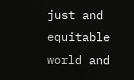just and equitable world and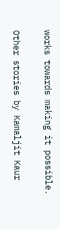works towards making it possible.

Other stories by Kamaljit Kaur